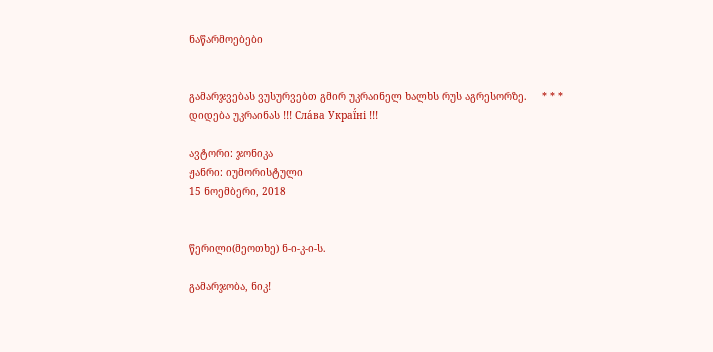ნაწარმოებები


გამარჯვებას ვუსურვებთ გმირ უკრაინელ ხალხს რუს აგრესორზე.     * * *     დიდება უკრაინას !!! Сла́ва Украї́ні !!!

ავტორი: ჯონიკა
ჟანრი: იუმორისტული
15 ნოემბერი, 2018


წერილი(მეოთხე) ნ-ი-კ-ი-ს.

გამარჯობა, ნიკ!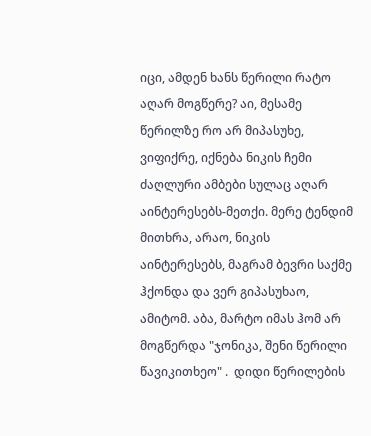იცი, ამდენ ხანს წერილი რატო აღარ მოგწერე? აი, მესამე წერილზე რო არ მიპასუხე, ვიფიქრე, იქნება ნიკის ჩემი ძაღლური ამბები სულაც აღარ  აინტერესებს-მეთქი. მერე ტენდიმ მითხრა, არაო, ნიკის აინტერესებს, მაგრამ ბევრი საქმე ჰქონდა და ვერ გიპასუხაო, ამიტომ. აბა, მარტო იმას ჰომ არ მოგწერდა "ჯონიკა, შენი წერილი წავიკითხეო" .  დიდი წერილების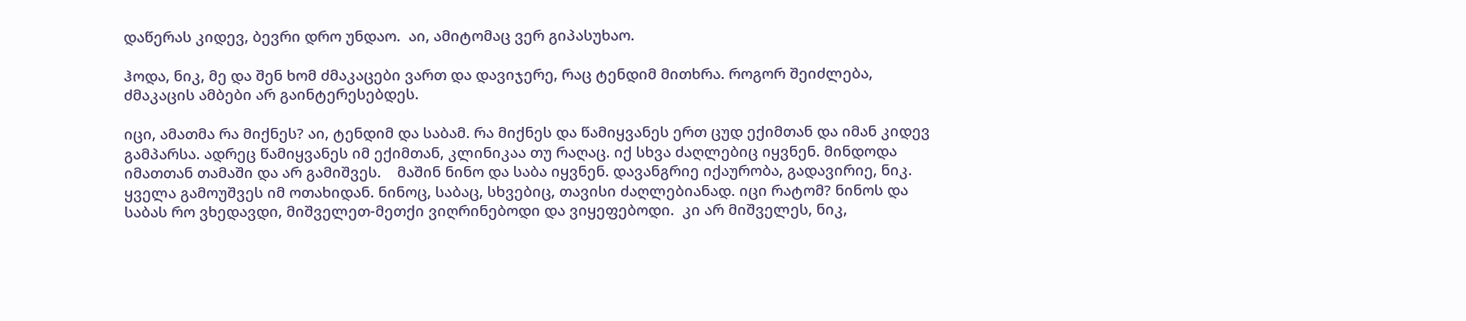დაწერას კიდევ, ბევრი დრო უნდაო.  აი, ამიტომაც ვერ გიპასუხაო.

ჰოდა, ნიკ, მე და შენ ხომ ძმაკაცები ვართ და დავიჯერე, რაც ტენდიმ მითხრა. როგორ შეიძლება, ძმაკაცის ამბები არ გაინტერესებდეს.

იცი, ამათმა რა მიქნეს? აი, ტენდიმ და საბამ. რა მიქნეს და წამიყვანეს ერთ ცუდ ექიმთან და იმან კიდევ გამპარსა. ადრეც წამიყვანეს იმ ექიმთან, კლინიკაა თუ რაღაც. იქ სხვა ძაღლებიც იყვნენ. მინდოდა  იმათთან თამაში და არ გამიშვეს.    მაშინ ნინო და საბა იყვნენ. დავანგრიე იქაურობა, გადავირიე, ნიკ.  ყველა გამოუშვეს იმ ოთახიდან. ნინოც, საბაც, სხვებიც, თავისი ძაღლებიანად. იცი რატომ? ნინოს და საბას რო ვხედავდი, მიშველეთ-მეთქი ვიღრინებოდი და ვიყეფებოდი.  კი არ მიშველეს, ნიკ,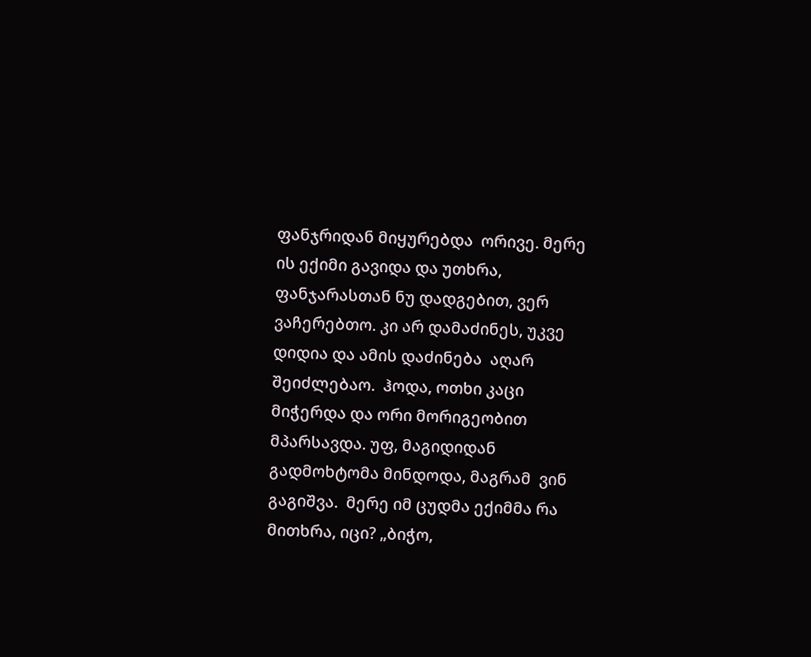ფანჯრიდან მიყურებდა  ორივე. მერე ის ექიმი გავიდა და უთხრა, ფანჯარასთან ნუ დადგებით, ვერ ვაჩერებთო. კი არ დამაძინეს, უკვე დიდია და ამის დაძინება  აღარ შეიძლებაო.  ჰოდა, ოთხი კაცი მიჭერდა და ორი მორიგეობით მპარსავდა. უფ, მაგიდიდან გადმოხტომა მინდოდა, მაგრამ  ვინ გაგიშვა.  მერე იმ ცუდმა ექიმმა რა მითხრა, იცი? „ბიჭო,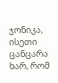ჯონიკა, ისეთი ცანცარა ხარ, რომ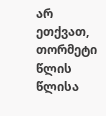არ ეთქვათ,  თორმეტი წლის  წლისა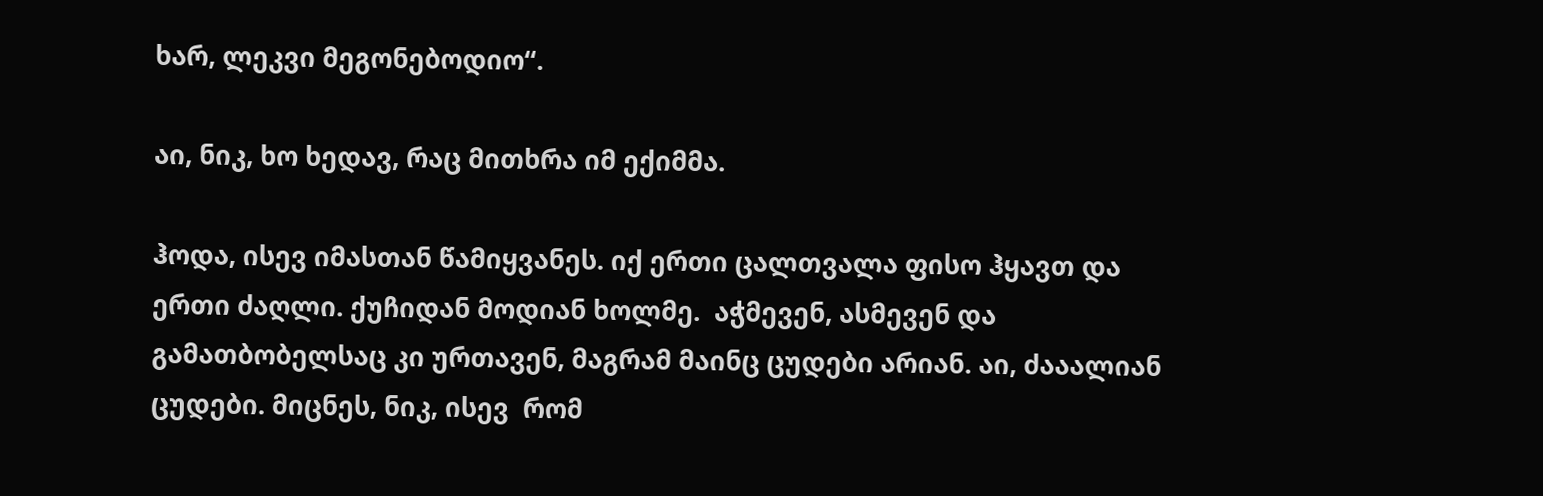ხარ, ლეკვი მეგონებოდიო“.

აი, ნიკ, ხო ხედავ, რაც მითხრა იმ ექიმმა.

ჰოდა, ისევ იმასთან წამიყვანეს. იქ ერთი ცალთვალა ფისო ჰყავთ და ერთი ძაღლი. ქუჩიდან მოდიან ხოლმე.  აჭმევენ, ასმევენ და გამათბობელსაც კი ურთავენ, მაგრამ მაინც ცუდები არიან. აი, ძააალიან ცუდები. მიცნეს, ნიკ, ისევ  რომ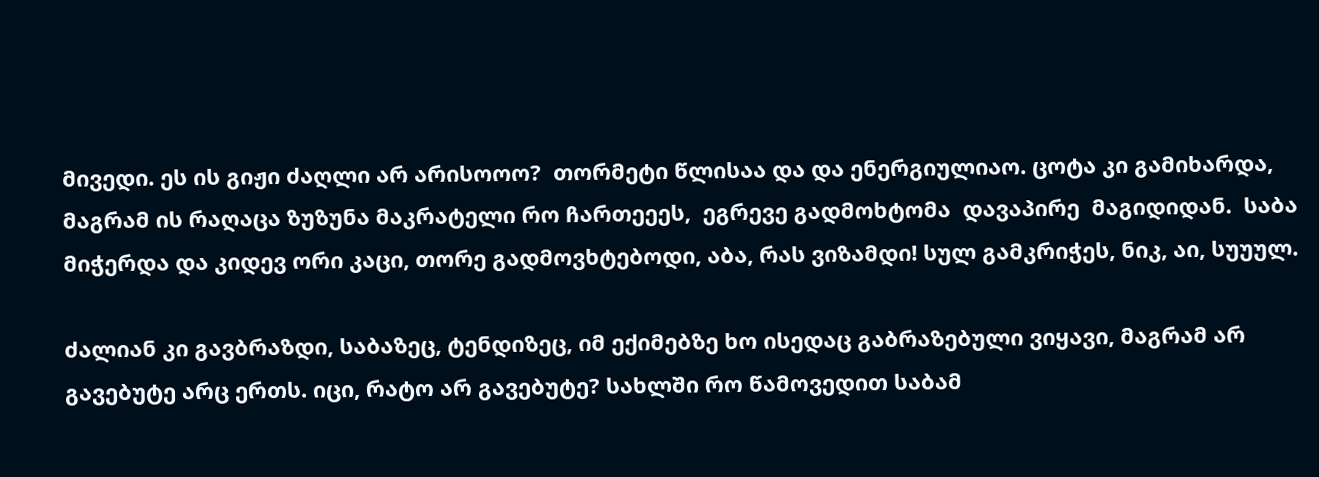მივედი. ეს ის გიჟი ძაღლი არ არისოოო?  თორმეტი წლისაა და და ენერგიულიაო. ცოტა კი გამიხარდა, მაგრამ ის რაღაცა ზუზუნა მაკრატელი რო ჩართეეეს,  ეგრევე გადმოხტომა  დავაპირე  მაგიდიდან.  საბა მიჭერდა და კიდევ ორი კაცი, თორე გადმოვხტებოდი, აბა, რას ვიზამდი! სულ გამკრიჭეს, ნიკ, აი, სუუულ.

ძალიან კი გავბრაზდი, საბაზეც, ტენდიზეც, იმ ექიმებზე ხო ისედაც გაბრაზებული ვიყავი, მაგრამ არ გავებუტე არც ერთს. იცი, რატო არ გავებუტე? სახლში რო წამოვედით საბამ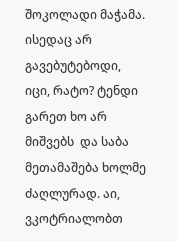შოკოლადი მაჭამა.  ისედაც არ გავებუტებოდი, იცი, რატო? ტენდი გარეთ ხო არ მიშვებს  და საბა მეთამაშება ხოლმე ძაღლურად. აი, ვკოტრიალობთ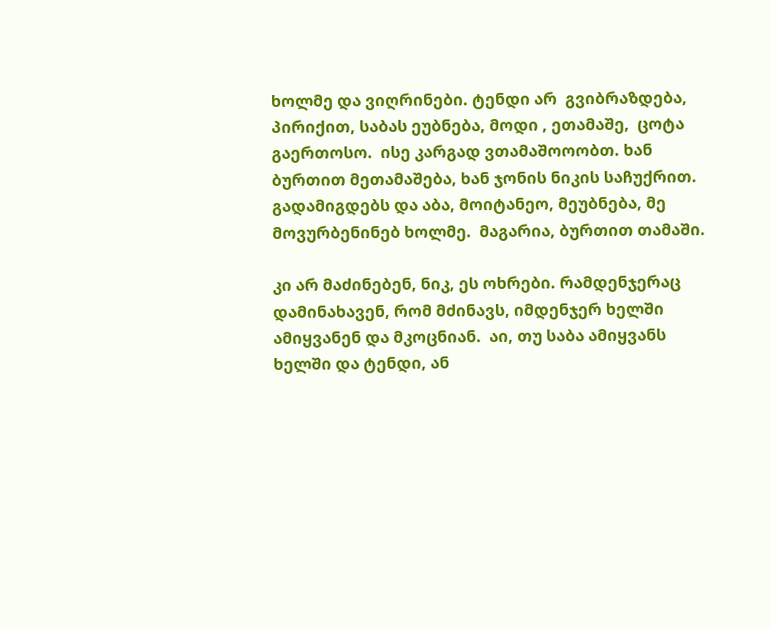ხოლმე და ვიღრინები. ტენდი არ  გვიბრაზდება, პირიქით, საბას ეუბნება, მოდი , ეთამაშე,  ცოტა გაერთოსო.  ისე კარგად ვთამაშოოობთ. ხან ბურთით მეთამაშება, ხან ჯონის ნიკის საჩუქრით. გადამიგდებს და აბა, მოიტანეო, მეუბნება, მე მოვურბენინებ ხოლმე.  მაგარია, ბურთით თამაში.

კი არ მაძინებენ, ნიკ, ეს ოხრები. რამდენჯერაც დამინახავენ, რომ მძინავს, იმდენჯერ ხელში ამიყვანენ და მკოცნიან.  აი, თუ საბა ამიყვანს ხელში და ტენდი, ან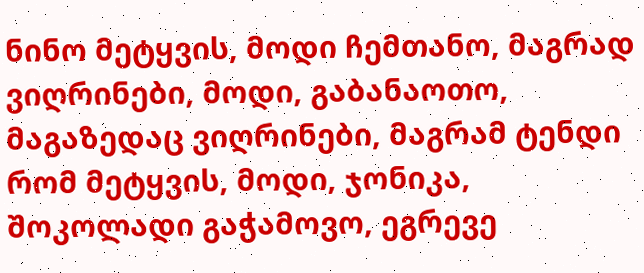ნინო მეტყვის, მოდი ჩემთანო, მაგრად ვიღრინები, მოდი, გაბანაოთო, მაგაზედაც ვიღრინები, მაგრამ ტენდი რომ მეტყვის, მოდი, ჯონიკა, შოკოლადი გაჭამოვო, ეგრევე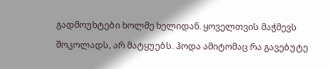გადმოუხტები ხოლმე ხელიდან. ყოველთვის მაჭმევს შოკოლადს, არ მატყუებს. ჰოდა ამიტომაც რა გავებუტე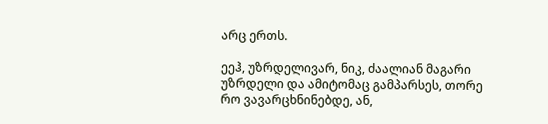არც ერთს.

ეეჰ, უზრდელივარ, ნიკ, ძაალიან მაგარი უზრდელი და ამიტომაც გამპარსეს, თორე რო ვავარცხნინებდე, ან,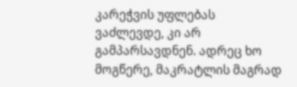კარეჭვის უფლებას ვაძლევდე, კი არ გამპარსავდნენ. ადრეც ხო მოგწერე, მაკრატლის მაგრად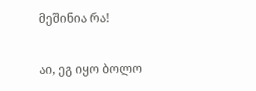მეშინია რა!

აი, ეგ იყო ბოლო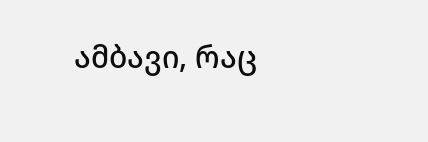ამბავი, რაც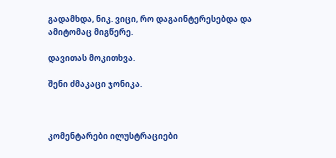გადამხდა, ნიკ. ვიცი, რო დაგაინტერესებდა და ამიტომაც მიგწერე.

დავითას მოკითხვა.

შენი ძმაკაცი ჯონიკა.



კომენტარები ილუსტრაციები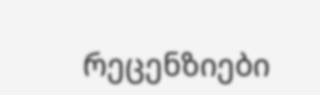რეცენზიები